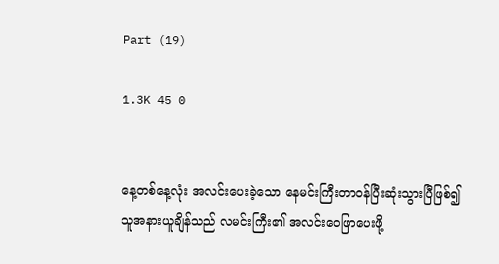Part (19)

1.3K 45 0


နေ့တစ်နေ့လုံး အလင်းပေးခဲ့သော နေမင်းကြီးတာဝန်ပြီးဆုံးသွားပြီဖြစ်၍ သူအနားယူချိန်သည် လမင်းကြီး၏ အလင်းဝေဖြာပေးဖို့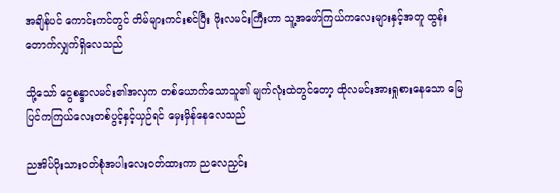အချိန်ပင် ကောင်းကင်တွင် တိမ်များကင်းစင်ပြီး ဖိုးလမင်းကြီးဟာ သူ့အဖော်ကြယ်ကလေးများနှင့်အတူ ထွန်းတောက်လျှက်ရှိလေသည်

သို့သော် ငွေစန္ဒာလမင်း၏အလှက တစ်ယောက်သောသူ၏ မျက်လုံးထဲတွင်တော့ ထိုလမင်းအားရှုစားနေသော မြေပြင်ကကြယ်လေးတစ်ပွင့်နှင့်ယှဉ်ရင် မှေးမှိန်နေလေသည်

ညအိပ်ပိုးသားဝတ်စုံအပါးလေးဝတ်ထားကာ ညလေညှင်း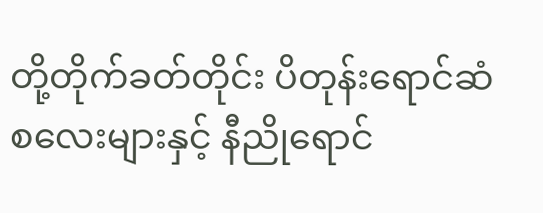တို့တိုက်ခတ်တိုင်း ပိတုန်းရောင်ဆံစလေးများနှင့် နီညိုရောင်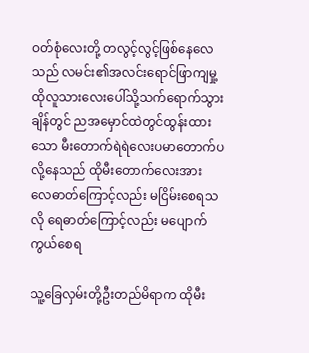ဝတ်စုံလေးတို့ တလွင့်လွင့်ဖြစ်နေလေသည် လမင်း၏အလင်းရောင်ဖြာကျမှု့ ထိုလူသားလေးပေါ်သို့သက်ရောက်သွားချိန်တွင် ညအမှောင်ထဲတွင်ထွန်းထားသော မီးတောက်ရဲရဲလေးပမာတောက်ပလို့နေသည် ထိုမီးတောက်လေးအား လေဓာတ်ကြောင့်လည်း မငြိမ်းစေရသလို ရေဓာတ်ကြောင့်လည်း မပျောက်ကွယ်စေရ

သူ့ခြေလှမ်းတို့ဦးတည်မိရာက ထိုမီး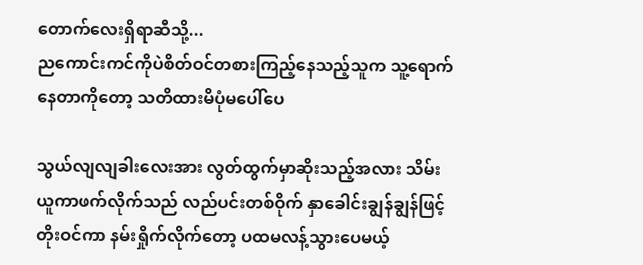တောက်လေးရှိရာဆီသို့...
ညကောင်းကင်ကိုပဲစိတ်ဝင်တစားကြည့်နေသည့်သူက သူ့ရောက်နေတာကိုတော့ သတိထားမိပုံမပေါ်ပေ

သွယ်လျလျခါးလေးအား လွတ်ထွက်မှာဆိုးသည့်အလား သိမ်းယူကာဖက်လိုက်သည် လည်ပင်းတစ်ဝိုက် နှာခေါင်းချွန်ချွန်ဖြင့်တိုးဝင်ကာ နမ်းရှိုက်လိုက်တော့ ပထမလန့်သွားပေမယ့်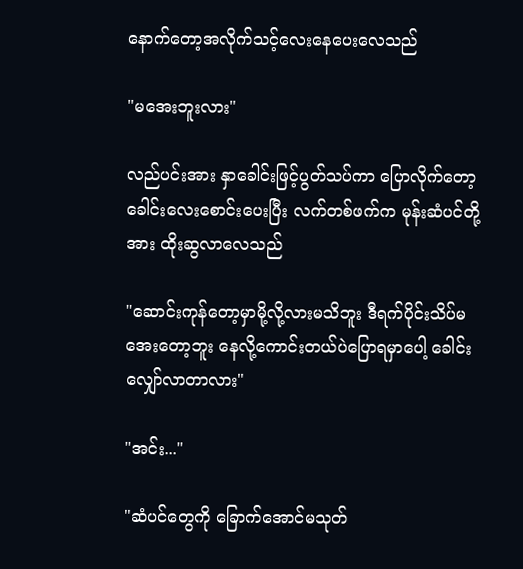နောက်တော့အလိုက်သင့်လေးနေပေးလေသည်

"မအေးဘူးလား"

လည်ပင်းအား နှာခေါင်းဖြင့်ပွတ်သပ်ကာ ပြောလိုက်တော့ ခေါင်းလေးစောင်းပေးပြီး လက်တစ်ဖက်က မုန်းဆံပင်တို့အား ထိုးဆွလာလေသည်

"ဆောင်းကုန်တော့မှာမို့လို့လားမသိဘူး ဒီရက်ပိုင်းသိပ်မအေးတော့ဘူး နေလို့ကောင်းတယ်ပဲပြောရမှာပေါ့ ခေါင်းလျှော်လာတာလား"

"အင်း..."

"ဆံပင်တွေကို ခြောက်အောင်မသုတ်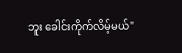ဘူး ခေါင်းကိုက်လိမ့်မယ်"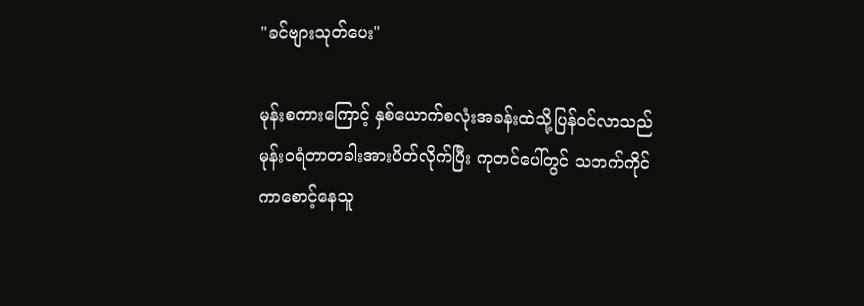"ခင်ဗျားသုတ်ပေး"

မုန်းစကားကြောင့် နှစ်ယောက်စလုံးအခန်းထဲသို့ပြန်ဝင်လာသည် မုန်းဝရံတာတခါးအားပိတ်လိုက်ပြီး ကုတင်ပေါ်တွင် သဘက်ကိုင်ကာစောင့်နေသူ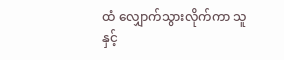ထံ လျှောက်သွားလိုက်ကာ သူနှင့်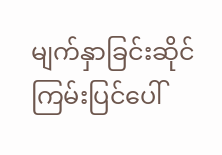မျက်နှာခြင်းဆိုင် ကြမ်းပြင်ပေါ်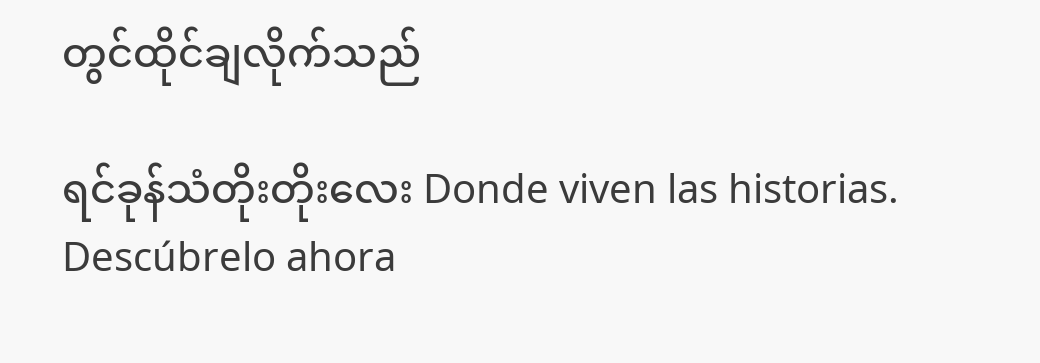တွင်ထိုင်ချလိုက်သည်

ရင်ခုန်သံတိုးတိုးလေး Donde viven las historias. Descúbrelo ahora